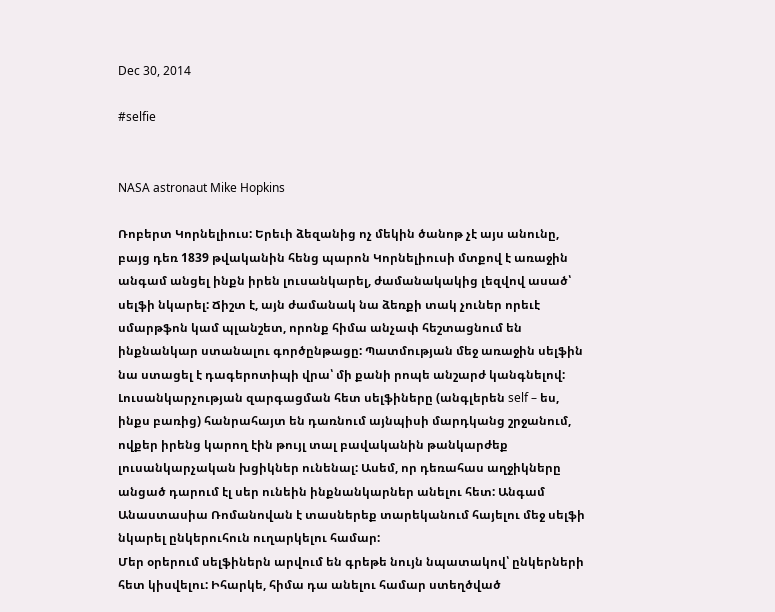Dec 30, 2014

#selfie


NASA astronaut Mike Hopkins

Ռոբերտ Կորնելիուս: Երեւի ձեզանից ոչ մեկին ծանոթ չէ այս անունը, բայց դեռ 1839 թվականին հենց պարոն Կորնելիուսի մտքով է առաջին անգամ անցել ինքն իրեն լուսանկարել, ժամանակակից լեզվով ասած՝ սելֆի նկարել: Ճիշտ է, այն ժամանակ նա ձեռքի տակ չուներ որեւէ սմարթֆոն կամ պլանշետ, որոնք հիմա անչափ հեշտացնում են ինքնանկար ստանալու գործընթացը: Պատմության մեջ առաջին սելֆին նա ստացել է դագերոտիպի վրա՝ մի քանի րոպե անշարժ կանգնելով:
Լուսանկարչության զարգացման հետ սելֆիները (անգլերեն self – ես, ինքս բառից) հանրահայտ են դառնում այնպիսի մարդկանց շրջանում, ովքեր իրենց կարող էին թույլ տալ բավականին թանկարժեք լուսանկարչական խցիկներ ունենալ: Ասեմ, որ դեռահաս աղջիկները անցած դարում էլ սեր ունեին ինքնանկարներ անելու հետ: Անգամ Անաստասիա Ռոմանովան է տասներեք տարեկանում հայելու մեջ սելֆի նկարել ընկերուհուն ուղարկելու համար:
Մեր օրերում սելֆիներն արվում են գրեթե նույն նպատակով՝ ընկերների հետ կիսվելու: Իհարկե, հիմա դա անելու համար ստեղծված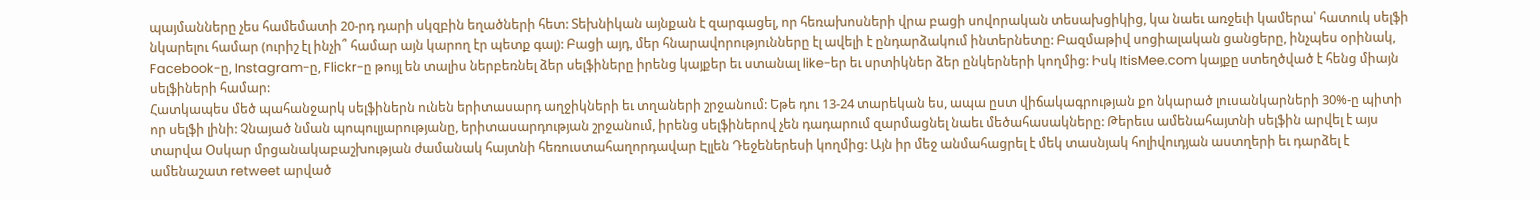պայմանները չես համեմատի 20-րդ դարի սկզբին եղածների հետ: Տեխնիկան այնքան է զարգացել, որ հեռախոսների վրա բացի սովորական տեսախցիկից, կա նաեւ առջեւի կամերա՝ հատուկ սելֆի նկարելու համար (ուրիշ էլ ինչի՞ համար այն կարող էր պետք գալ): Բացի այդ, մեր հնարավորությունները էլ ավելի է ընդարձակում ինտերնետը: Բազմաթիվ սոցիալական ցանցերը, ինչպես օրինակ, Facebook-ը, Instagram-ը, Flickr-ը թույլ են տալիս ներբեռնել ձեր սելֆիները իրենց կայքեր եւ ստանալ like-եր եւ սրտիկներ ձեր ընկերների կողմից: Իսկ ItisMee.com կայքը ստեղծված է հենց միայն սելֆիների համար:
Հատկապես մեծ պահանջարկ սելֆիներն ունեն երիտասարդ աղջիկների եւ տղաների շրջանում: Եթե դու 13-24 տարեկան ես, ապա ըստ վիճակագրության քո նկարած լուսանկարների 30%-ը պիտի որ սելֆի լինի: Չնայած նման պոպուլյարությանը, երիտասարդության շրջանում, իրենց սելֆիներով չեն դադարում զարմացնել նաեւ մեծահասակները: Թերեւս ամենահայտնի սելֆին արվել է այս տարվա Օսկար մրցանակաբաշխության ժամանակ հայտնի հեռուստահաղորդավար Էլլեն Դեջեներեսի կողմից: Այն իր մեջ անմահացրել է մեկ տասնյակ հոլիվուդյան աստղերի եւ դարձել է ամենաշատ retweet արված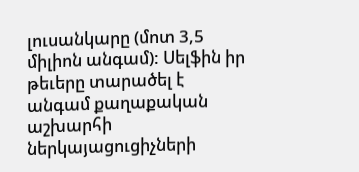լուսանկարը (մոտ 3,5 միլիոն անգամ): Սելֆին իր թեւերը տարածել է անգամ քաղաքական աշխարհի ներկայացուցիչների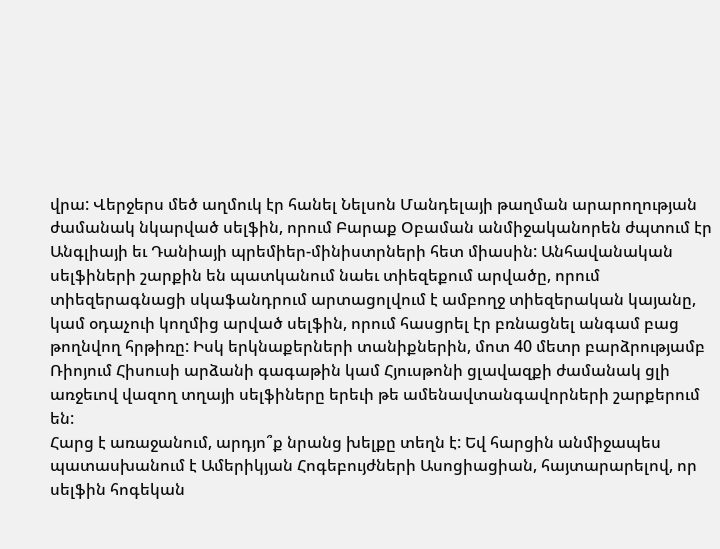վրա: Վերջերս մեծ աղմուկ էր հանել Նելսոն Մանդելայի թաղման արարողության ժամանակ նկարված սելֆին, որում Բարաք Օբաման անմիջականորեն ժպտում էր Անգլիայի եւ Դանիայի պրեմիեր-մինիստրների հետ միասին: Անհավանական սելֆիների շարքին են պատկանում նաեւ տիեզեքում արվածը, որում տիեզերագնացի սկաֆանդրում արտացոլվում է ամբողջ տիեզերական կայանը, կամ օդաչուի կողմից արված սելֆին, որում հասցրել էր բռնացնել անգամ բաց թողնվող հրթիռը: Իսկ երկնաքերների տանիքներին, մոտ 40 մետր բարձրությամբ Ռիոյում Հիսուսի արձանի գագաթին կամ Հյուսթոնի ցլավազքի ժամանակ ցլի առջեւով վազող տղայի սելֆիները երեւի թե ամենավտանգավորների շարքերում են:
Հարց է առաջանում, արդյո՞ք նրանց խելքը տեղն է: Եվ հարցին անմիջապես պատասխանում է Ամերիկյան Հոգեբույժների Ասոցիացիան, հայտարարելով, որ սելֆին հոգեկան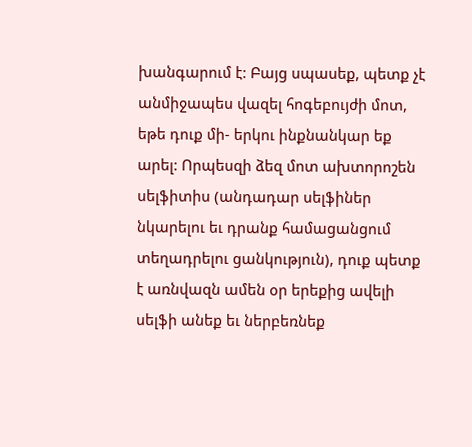խանգարում է: Բայց սպասեք, պետք չէ անմիջապես վազել հոգեբույժի մոտ, եթե դուք մի- երկու ինքնանկար եք արել: Որպեսզի ձեզ մոտ ախտորոշեն սելֆիտիս (անդադար սելֆիներ նկարելու եւ դրանք համացանցում տեղադրելու ցանկություն), դուք պետք է առնվազն ամեն օր երեքից ավելի սելֆի անեք եւ ներբեռնեք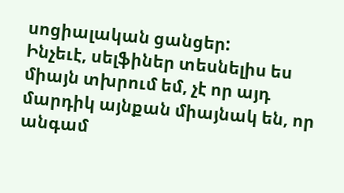սոցիալական ցանցեր:
Ինչեւէ, սելֆիներ տեսնելիս ես միայն տխրում եմ, չէ որ այդ մարդիկ այնքան միայնակ են, որ անգամ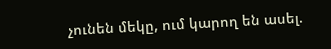չունեն մեկը, ում կարող են ասել.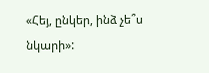«Հեյ, ընկեր, ինձ չե՞ս նկարի»: